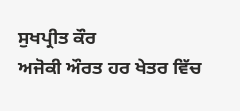ਸੁਖਪ੍ਰੀਤ ਕੌਰ
ਅਜੋਕੀ ਔਰਤ ਹਰ ਖੇਤਰ ਵਿੱਚ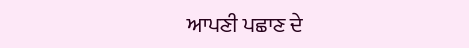ਆਪਣੀ ਪਛਾਣ ਦੇ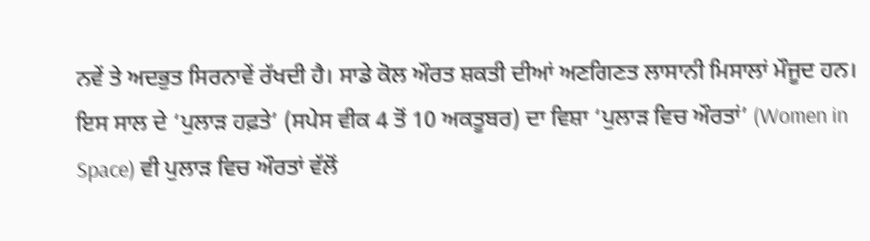ਨਵੇਂ ਤੇ ਅਦਭੁਤ ਸਿਰਨਾਵੇਂ ਰੱਖਦੀ ਹੈ। ਸਾਡੇ ਕੋਲ ਔਰਤ ਸ਼ਕਤੀ ਦੀਆਂ ਅਣਗਿਣਤ ਲਾਸਾਨੀ ਮਿਸਾਲਾਂ ਮੌਜੂਦ ਹਨ। ਇਸ ਸਾਲ ਦੇ ‘ਪੁਲਾੜ ਹਫ਼ਤੇ’ (ਸਪੇਸ ਵੀਕ 4 ਤੋਂ 10 ਅਕਤੂਬਰ) ਦਾ ਵਿਸ਼ਾ ‘ਪੁਲਾੜ ਵਿਚ ਔਰਤਾਂ’ (Women in Space) ਵੀ ਪੁਲਾੜ ਵਿਚ ਔਰਤਾਂ ਵੱਲੋਂ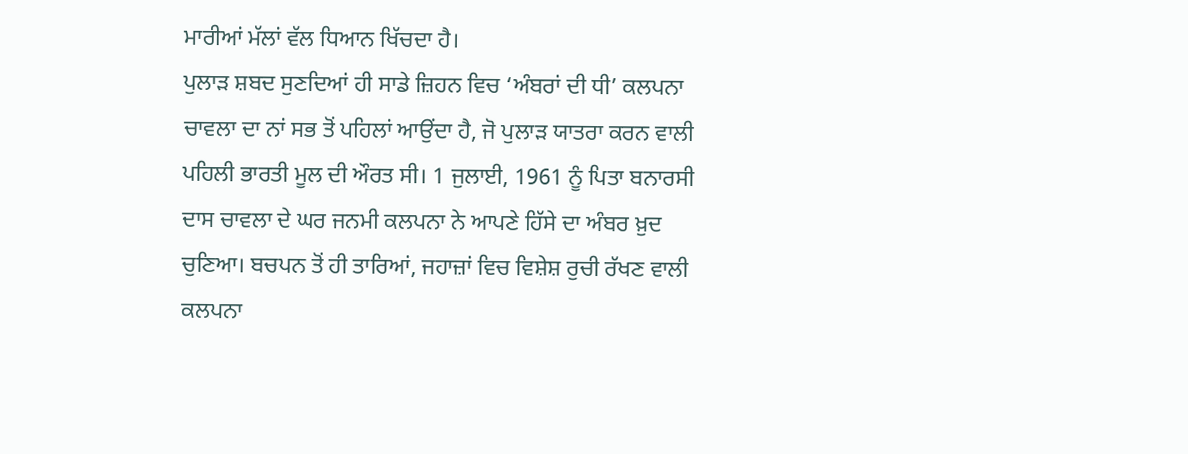ਮਾਰੀਆਂ ਮੱਲਾਂ ਵੱਲ ਧਿਆਨ ਖਿੱਚਦਾ ਹੈ।
ਪੁਲਾੜ ਸ਼ਬਦ ਸੁਣਦਿਆਂ ਹੀ ਸਾਡੇ ਜ਼ਿਹਨ ਵਿਚ ‘ਅੰਬਰਾਂ ਦੀ ਧੀ’ ਕਲਪਨਾ ਚਾਵਲਾ ਦਾ ਨਾਂ ਸਭ ਤੋਂ ਪਹਿਲਾਂ ਆਉਂਦਾ ਹੈ, ਜੋ ਪੁਲਾੜ ਯਾਤਰਾ ਕਰਨ ਵਾਲੀ ਪਹਿਲੀ ਭਾਰਤੀ ਮੂਲ ਦੀ ਔਰਤ ਸੀ। 1 ਜੁਲਾਈ, 1961 ਨੂੰ ਪਿਤਾ ਬਨਾਰਸੀ ਦਾਸ ਚਾਵਲਾ ਦੇ ਘਰ ਜਨਮੀ ਕਲਪਨਾ ਨੇ ਆਪਣੇ ਹਿੱਸੇ ਦਾ ਅੰਬਰ ਖ਼ੁਦ ਚੁਣਿਆ। ਬਚਪਨ ਤੋਂ ਹੀ ਤਾਰਿਆਂ, ਜਹਾਜ਼ਾਂ ਵਿਚ ਵਿਸ਼ੇਸ਼ ਰੁਚੀ ਰੱਖਣ ਵਾਲੀ ਕਲਪਨਾ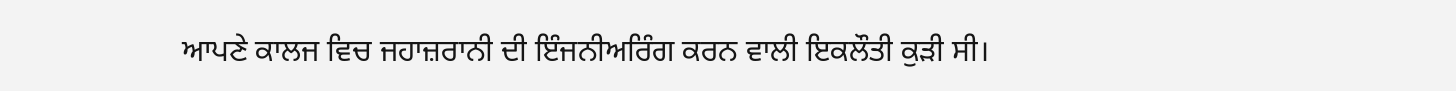ਆਪਣੇ ਕਾਲਜ ਵਿਚ ਜਹਾਜ਼ਰਾਨੀ ਦੀ ਇੰਜਨੀਅਰਿੰਗ ਕਰਨ ਵਾਲੀ ਇਕਲੌਤੀ ਕੁੜੀ ਸੀ।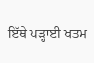ਇੱਥੇ ਪੜ੍ਹਾਈ ਖਤਮ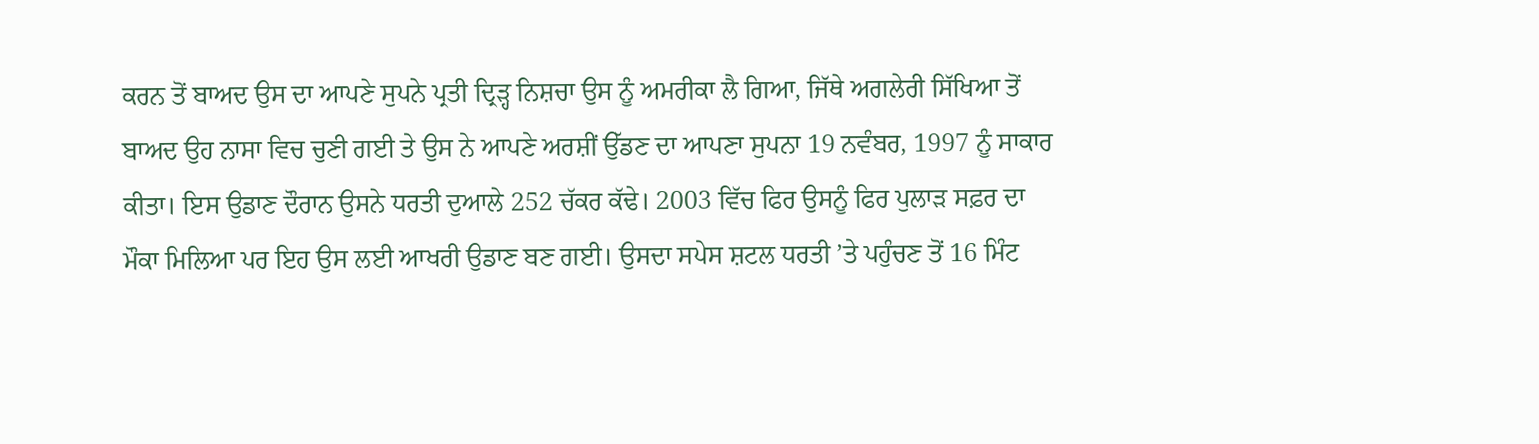ਕਰਨ ਤੋਂ ਬਾਅਦ ਉਸ ਦਾ ਆਪਣੇ ਸੁਪਨੇ ਪ੍ਰਤੀ ਦ੍ਰਿੜ੍ਹ ਨਿਸ਼ਚਾ ਉਸ ਨੂੰ ਅਮਰੀਕਾ ਲੈ ਗਿਆ, ਜਿੱਥੇ ਅਗਲੇਰੀ ਸਿੱਖਿਆ ਤੋਂ ਬਾਅਦ ਉਹ ਨਾਸਾ ਵਿਚ ਚੁਣੀ ਗਈ ਤੇ ਉਸ ਨੇ ਆਪਣੇ ਅਰਸ਼ੀਂ ਉੱਡਣ ਦਾ ਆਪਣਾ ਸੁਪਨਾ 19 ਨਵੰਬਰ, 1997 ਨੂੰ ਸਾਕਾਰ ਕੀਤਾ। ਇਸ ਉਡਾਣ ਦੌਰਾਨ ਉਸਨੇ ਧਰਤੀ ਦੁਆਲੇ 252 ਚੱਕਰ ਕੱਢੇ। 2003 ਵਿੱਚ ਫਿਰ ਉਸਨੂੰ ਫਿਰ ਪੁਲਾੜ ਸਫ਼ਰ ਦਾ ਮੌਕਾ ਮਿਲਿਆ ਪਰ ਇਹ ਉਸ ਲਈ ਆਖਰੀ ਉਡਾਣ ਬਣ ਗਈ। ਉਸਦਾ ਸਪੇਸ ਸ਼ਟਲ ਧਰਤੀ ’ਤੇ ਪਹੁੰਚਣ ਤੋਂ 16 ਮਿੰਟ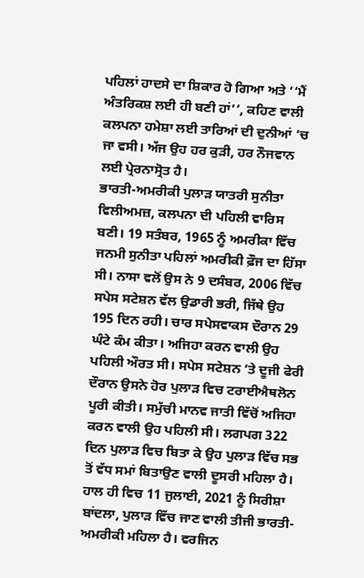ਪਹਿਲਾਂ ਹਾਦਸੇ ਦਾ ਸ਼ਿਕਾਰ ਹੋ ਗਿਆ ਅਤੇ ‘‘ਮੈਂ ਅੰਤਰਿਕਸ਼ ਲਈ ਹੀ ਬਣੀ ਹਾਂ’’, ਕਹਿਣ ਵਾਲੀ ਕਲਪਨਾ ਹਮੇਸ਼ਾ ਲਈ ਤਾਰਿਆਂ ਦੀ ਦੁਨੀਆਂ ‘ਚ ਜਾ ਵਸੀ। ਅੱਜ ਉਹ ਹਰ ਕੁੜੀ, ਹਰ ਨੌਜਵਾਨ ਲਈ ਪ੍ਰੇਰਨਾਸ੍ਰੋਤ ਹੈ।
ਭਾਰਤੀ-ਅਮਰੀਕੀ ਪੁਲਾੜ ਯਾਤਰੀ ਸੁਨੀਤਾ ਵਿਲੀਅਮਜ਼, ਕਲਪਨਾ ਦੀ ਪਹਿਲੀ ਵਾਰਿਸ ਬਣੀ। 19 ਸਤੰਬਰ, 1965 ਨੂੰ ਅਮਰੀਕਾ ਵਿੱਚ ਜਨਮੀ ਸੁਨੀਤਾ ਪਹਿਲਾਂ ਅਮਰੀਕੀ ਫ਼ੌਜ ਦਾ ਹਿੱਸਾ ਸੀ। ਨਾਸਾ ਵਲੋਂ ਉਸ ਨੇ 9 ਦਸੰਬਰ, 2006 ਵਿੱਚ ਸਪੇਸ ਸਟੇਸ਼ਨ ਵੱਲ ਉਡਾਰੀ ਭਰੀ, ਜਿੱਥੇ ਉਹ 195 ਦਿਨ ਰਹੀ। ਚਾਰ ਸਪੇਸਵਾਕਸ ਦੌਰਾਨ 29 ਘੰਟੇ ਕੰਮ ਕੀਤਾ। ਅਜਿਹਾ ਕਰਨ ਵਾਲੀ ਉਹ ਪਹਿਲੀ ਔਰਤ ਸੀ। ਸਪੇਸ ਸਟੇਸ਼ਨ ‘ਤੇ ਦੂਜੀ ਫੇਰੀ ਦੌਰਾਨ ਉਸਨੇ ਹੋਰ ਪੁਲਾੜ ਵਿਚ ਟਰਾਈਐਥਲੋਨ ਪੂਰੀ ਕੀਤੀ। ਸਮੁੱਚੀ ਮਾਨਵ ਜਾਤੀ ਵਿੱਚੋਂ ਅਜਿਹਾ ਕਰਨ ਵਾਲੀ ਉਹ ਪਹਿਲੀ ਸੀ। ਲਗਪਗ 322 ਦਿਨ ਪੁਲਾੜ ਵਿਚ ਬਿਤਾ ਕੇ ਉਹ ਪੁਲਾੜ ਵਿੱਚ ਸਭ ਤੋਂ ਵੱਧ ਸਮਾਂ ਬਿਤਾਉਣ ਵਾਲੀ ਦੂਸਰੀ ਮਹਿਲਾ ਹੈ।
ਹਾਲ ਹੀ ਵਿਚ 11 ਜੁਲਾਈ, 2021 ਨੂੰ ਸਿਰੀਸ਼ਾ ਬਾਂਦਲਾ, ਪੁਲਾੜ ਵਿੱਚ ਜਾਣ ਵਾਲੀ ਤੀਜੀ ਭਾਰਤੀ-ਅਮਰੀਕੀ ਮਹਿਲਾ ਹੈ। ਵਰਜਿਨ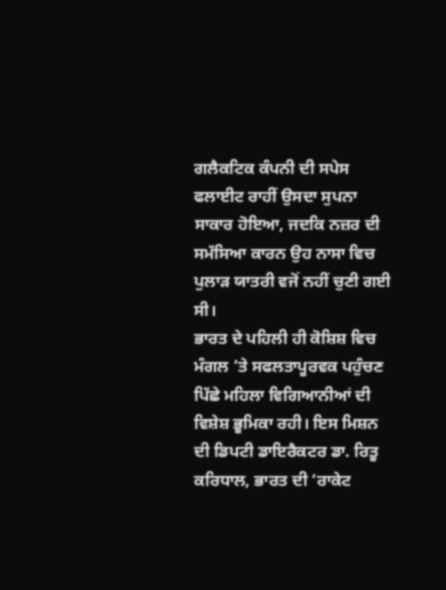ਗਲੈਕਟਿਕ ਕੰਪਨੀ ਦੀ ਸਪੇਸ ਫਲਾਈਟ ਰਾਹੀਂ ਉਸਦਾ ਸੁਪਨਾ ਸਾਕਾਰ ਹੋਇਆ, ਜਦਕਿ ਨਜ਼ਰ ਦੀ ਸਮੱਸਿਆ ਕਾਰਨ ਉਹ ਨਾਸਾ ਵਿਚ ਪੁਲਾੜ ਯਾਤਰੀ ਵਜੋਂ ਨਹੀਂ ਚੁਣੀ ਗਈ ਸੀ।
ਭਾਰਤ ਦੇ ਪਹਿਲੀ ਹੀ ਕੋਸ਼ਿਸ਼ ਵਿਚ ਮੰਗਲ ’ਤੇ ਸਫਲਤਾਪੂਰਵਕ ਪਹੁੰਚਣ ਪਿੱਛੇ ਮਹਿਲਾ ਵਿਗਿਆਨੀਆਂ ਦੀ ਵਿਸ਼ੇਸ਼ ਭੂਮਿਕਾ ਰਹੀ। ਇਸ ਮਿਸ਼ਨ ਦੀ ਡਿਪਟੀ ਡਾਇਰੈਕਟਰ ਡਾ. ਰਿਤੂ ਕਰਿਧਾਲ, ਭਾਰਤ ਦੀ ‘ਰਾਕੇਟ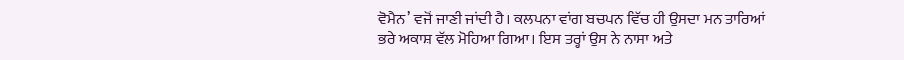ਵੋਮੈਨ’ ਵਜੋਂ ਜਾਣੀ ਜਾਂਦੀ ਹੈ। ਕਲਪਨਾ ਵਾਂਗ ਬਚਪਨ ਵਿੱਚ ਹੀ ਉਸਦਾ ਮਨ ਤਾਰਿਆਂ ਭਰੇ ਅਕਾਸ਼ ਵੱਲ ਮੋਹਿਆ ਗਿਆ। ਇਸ ਤਰ੍ਹਾਂ ਉਸ ਨੇ ਨਾਸਾ ਅਤੇ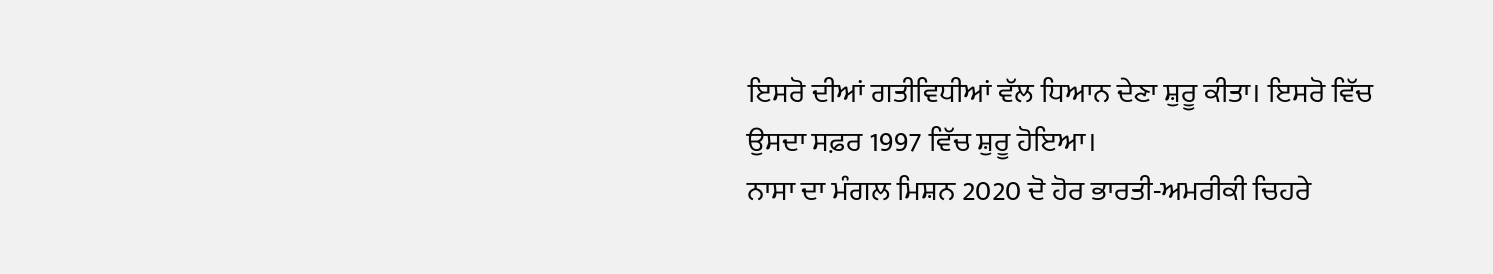ਇਸਰੋ ਦੀਆਂ ਗਤੀਵਿਧੀਆਂ ਵੱਲ ਧਿਆਨ ਦੇਣਾ ਸ਼ੁਰੂ ਕੀਤਾ। ਇਸਰੋ ਵਿੱਚ ਉਸਦਾ ਸਫ਼ਰ 1997 ਵਿੱਚ ਸ਼ੁਰੂ ਹੋਇਆ।
ਨਾਸਾ ਦਾ ਮੰਗਲ ਮਿਸ਼ਨ 2020 ਦੋ ਹੋਰ ਭਾਰਤੀ-ਅਮਰੀਕੀ ਚਿਹਰੇ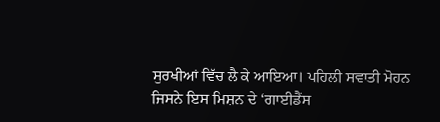ਸੁਰਖੀਆਂ ਵਿੱਚ ਲੈ ਕੇ ਆਇਆ। ਪਹਿਲੀ ਸਵਾਤੀ ਮੋਹਨ ਜਿਸਨੇ ਇਸ ਮਿਸ਼ਨ ਦੇ ‘ਗਾਈਡੈਂਸ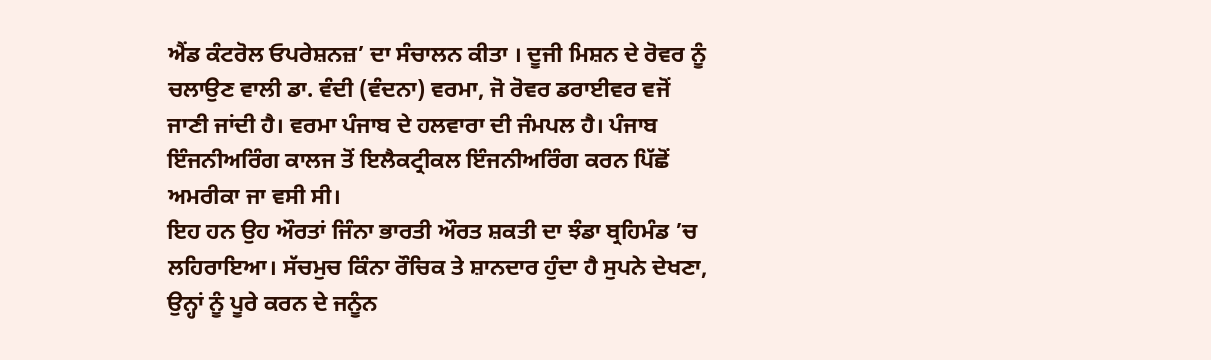ਐਂਡ ਕੰਟਰੋਲ ਓਪਰੇਸ਼ਨਜ਼’ ਦਾ ਸੰਚਾਲਨ ਕੀਤਾ । ਦੂਜੀ ਮਿਸ਼ਨ ਦੇ ਰੋਵਰ ਨੂੰ ਚਲਾਉਣ ਵਾਲੀ ਡਾ. ਵੰਦੀ (ਵੰਦਨਾ) ਵਰਮਾ, ਜੋ ਰੋਵਰ ਡਰਾਈਵਰ ਵਜੋਂ ਜਾਣੀ ਜਾਂਦੀ ਹੈ। ਵਰਮਾ ਪੰਜਾਬ ਦੇ ਹਲਵਾਰਾ ਦੀ ਜੰਮਪਲ ਹੈ। ਪੰਜਾਬ ਇੰਜਨੀਅਰਿੰਗ ਕਾਲਜ ਤੋਂ ਇਲੈਕਟ੍ਰੀਕਲ ਇੰਜਨੀਅਰਿੰਗ ਕਰਨ ਪਿੱਛੋਂ ਅਮਰੀਕਾ ਜਾ ਵਸੀ ਸੀ।
ਇਹ ਹਨ ਉਹ ਔਰਤਾਂ ਜਿੰਨਾ ਭਾਰਤੀ ਔਰਤ ਸ਼ਕਤੀ ਦਾ ਝੰਡਾ ਬ੍ਰਹਿਮੰਡ ’ਚ ਲਹਿਰਾਇਆ। ਸੱਚਮੁਚ ਕਿੰਨਾ ਰੌਚਿਕ ਤੇ ਸ਼ਾਨਦਾਰ ਹੁੰਦਾ ਹੈ ਸੁਪਨੇ ਦੇਖਣਾ, ਉਨ੍ਹਾਂ ਨੂੰ ਪੂਰੇ ਕਰਨ ਦੇ ਜਨੂੰਨ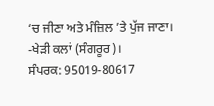‘ਚ ਜੀਣਾ ਅਤੇ ਮੰਜ਼ਿਲ ’ਤੇ ਪੁੱਜ ਜਾਣਾ।
-ਖੇੜੀ ਕਲਾਂ (ਸੰਗਰੂਰ)।
ਸੰਪਰਕ: 95019-80617